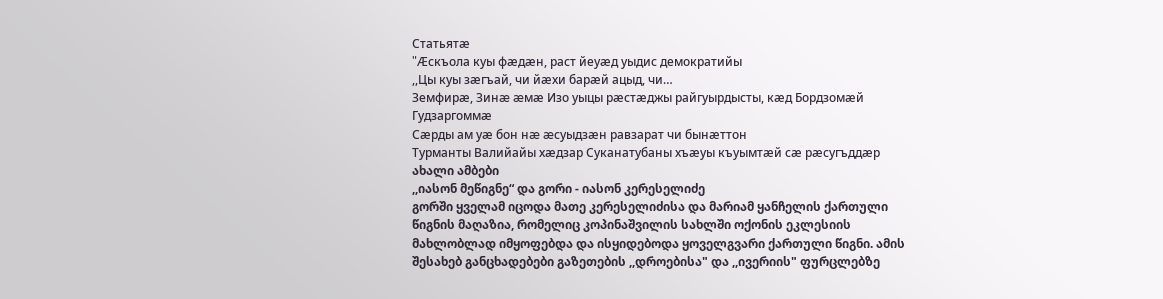Статьятæ
"Æскъола куы фæдæн, раст йеуæд уыдис демократийы
,,Цы куы зæгъай, чи йæхи барæй ацыд, чи…
Земфирæ, Зинæ æмæ Изо уыцы рæстæджы райгуырдысты, кæд Бордзомæй
Гудзаргоммæ
Сæрды ам уæ бон нæ æсуыдзæн равзарат чи бынæттон
Турманты Валийайы хæдзар Суканатубаны хъæуы къуымтæй сæ рæсугъддæр
ახალი ამბები
,,იასონ მეწიგნე“ და გორი - იასონ კერესელიძე
გორში ყველამ იცოდა მათე კერესელიძისა და მარიამ ყანჩელის ქართული
წიგნის მაღაზია, რომელიც კოპინაშვილის სახლში ოქონის ეკლესიის
მახლობლად იმყოფებდა და ისყიდებოდა ყოველგვარი ქართული წიგნი. ამის
შესახებ განცხადებები გაზეთების ,,დროებისა" და ,,ივერიის" ფურცლებზე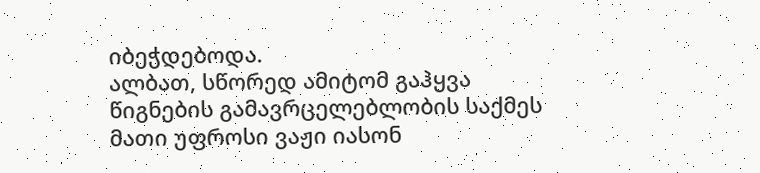იბეჭდებოდა.
ალბათ, სწორედ ამიტომ გაჰყვა წიგნების გამავრცელებლობის საქმეს მათი უფროსი ვაჟი იასონ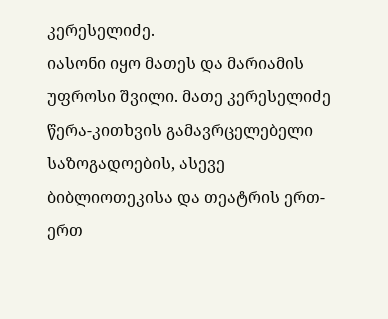კერესელიძე.
იასონი იყო მათეს და მარიამის უფროსი შვილი. მათე კერესელიძე წერა-კითხვის გამავრცელებელი საზოგადოების, ასევე ბიბლიოთეკისა და თეატრის ერთ-ერთ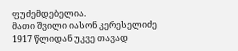ფუძემდებელია.
მათი შვილი იასონ კერესელიძე 1917 წლიდან უკვე თავად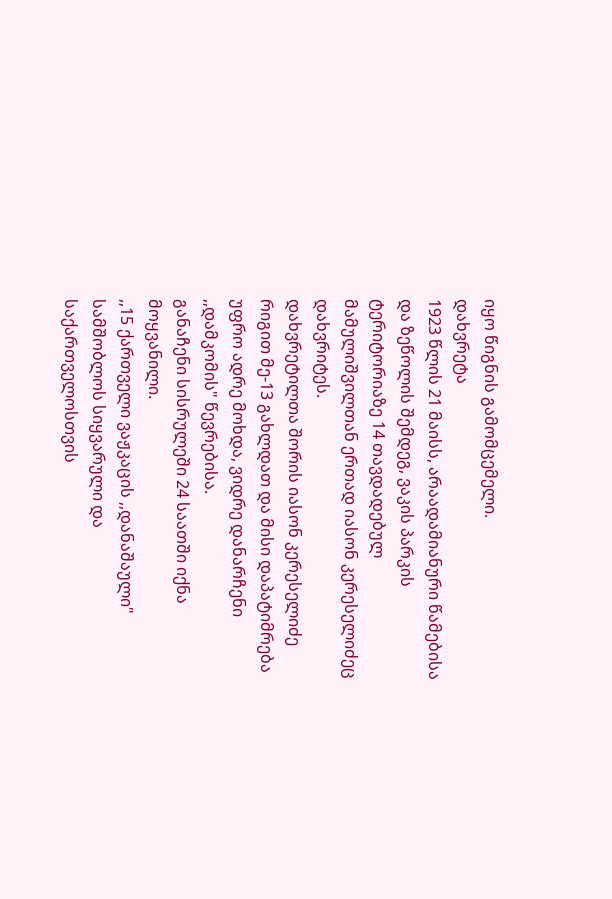იყო წიგნის გამომცემელი.
დახვრეტა
1923 წლის 21 მაისს, არაადამიანური წამებისა და ზეწოლის შემდეგ, ვაკის პარკის ტერიტორიაზე 14 თავდადებულ მამულიშვილთან ერთად იასონ კერესელიძეც დახვრიტეს.
დახვრეტილთა შორის იასონ კერესელიძე რიგით მე-13 გახლდათ და მისი დაპატიმრება უფრო ადრე მოხდა, ვიდრე დანარჩენი ,,დამკომის" წევრებისა.
განაჩენი სისრულეში 24 საათში იქნა მოყვანილი.
,,15 ქართველი ვაჟკაცის ,,დანაშაული" სამშობლოს სიყვარული და საქართველოსთვის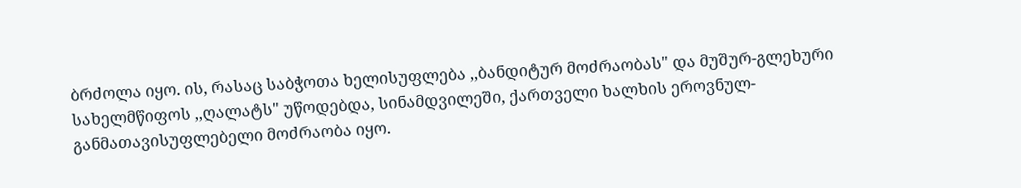ბრძოლა იყო. ის, რასაც საბჭოთა ხელისუფლება ,,ბანდიტურ მოძრაობას" და მუშურ-გლეხური სახელმწიფოს ,,ღალატს" უწოდებდა, სინამდვილეში, ქართველი ხალხის ეროვნულ-განმათავისუფლებელი მოძრაობა იყო.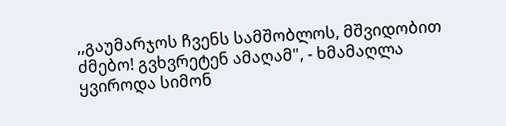,,გაუმარჯოს ჩვენს სამშობლოს, მშვიდობით ძმებო! გვხვრეტენ ამაღამ", - ხმამაღლა ყვიროდა სიმონ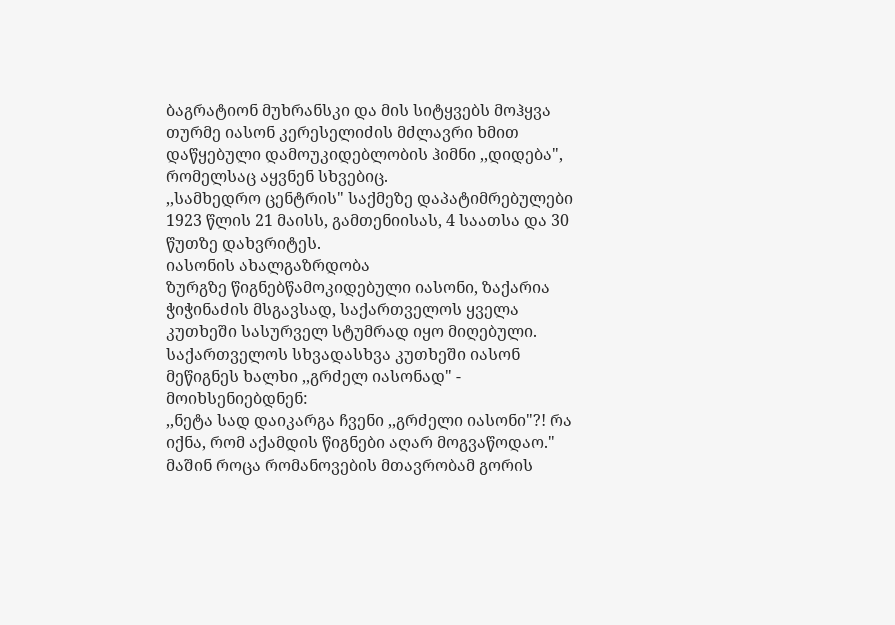ბაგრატიონ მუხრანსკი და მის სიტყვებს მოჰყვა თურმე იასონ კერესელიძის მძლავრი ხმით დაწყებული დამოუკიდებლობის ჰიმნი ,,დიდება", რომელსაც აყვნენ სხვებიც.
,,სამხედრო ცენტრის" საქმეზე დაპატიმრებულები 1923 წლის 21 მაისს, გამთენიისას, 4 საათსა და 30 წუთზე დახვრიტეს.
იასონის ახალგაზრდობა
ზურგზე წიგნებწამოკიდებული იასონი, ზაქარია ჭიჭინაძის მსგავსად, საქართველოს ყველა კუთხეში სასურველ სტუმრად იყო მიღებული. საქართველოს სხვადასხვა კუთხეში იასონ მეწიგნეს ხალხი ,,გრძელ იასონად" - მოიხსენიებდნენ:
,,ნეტა სად დაიკარგა ჩვენი ,,გრძელი იასონი"?! რა იქნა, რომ აქამდის წიგნები აღარ მოგვაწოდაო."
მაშინ როცა რომანოვების მთავრობამ გორის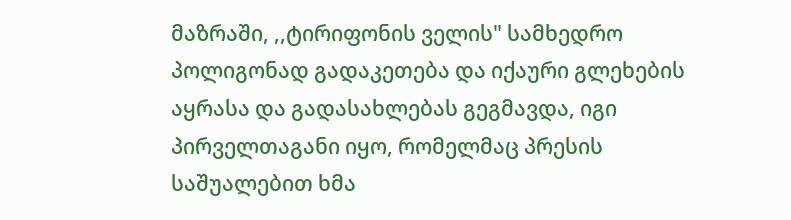მაზრაში, ,,ტირიფონის ველის" სამხედრო პოლიგონად გადაკეთება და იქაური გლეხების აყრასა და გადასახლებას გეგმავდა, იგი პირველთაგანი იყო, რომელმაც პრესის საშუალებით ხმა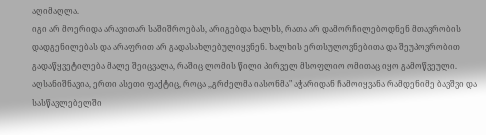აღიმაღლა.
იგი არ მოერიდა არავითარ საშიშროებას, არიგებდა ხალხს, რათა არ დამორჩილებოდნენ მთავრობის დადგენილებას და არაფრით არ გადასახლებულიყვნენ. ხალხის ერთსულოვნებითა და შეუპოვრობით გადაწყვეტილება მალე შეიცვალა, რაშიც ლომის წილი პირველ მსოფლიო ომითაც იყო გამოწვეული.
აღსანიშნავია, ერთი ასეთი ფაქტიც, როცა ,,გრძელმა იასონმა" აჭარიდან ჩამოიყვანა რამდენიმე ბავშვი და სასწავლებელში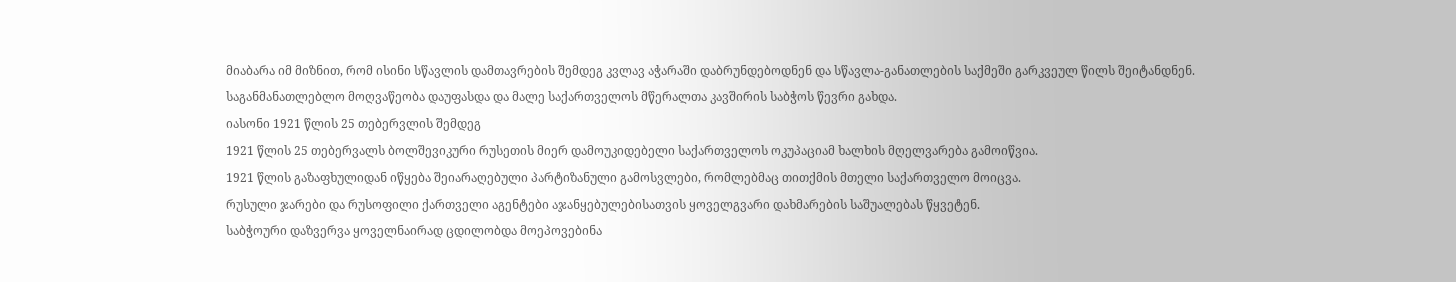მიაბარა იმ მიზნით, რომ ისინი სწავლის დამთავრების შემდეგ კვლავ აჭარაში დაბრუნდებოდნენ და სწავლა-განათლების საქმეში გარკვეულ წილს შეიტანდნენ.
საგანმანათლებლო მოღვაწეობა დაუფასდა და მალე საქართველოს მწერალთა კავშირის საბჭოს წევრი გახდა.
იასონი 1921 წლის 25 თებერვლის შემდეგ
1921 წლის 25 თებერვალს ბოლშევიკური რუსეთის მიერ დამოუკიდებელი საქართველოს ოკუპაციამ ხალხის მღელვარება გამოიწვია.
1921 წლის გაზაფხულიდან იწყება შეიარაღებული პარტიზანული გამოსვლები, რომლებმაც თითქმის მთელი საქართველო მოიცვა.
რუსული ჯარები და რუსოფილი ქართველი აგენტები აჯანყებულებისათვის ყოველგვარი დახმარების საშუალებას წყვეტენ.
საბჭოური დაზვერვა ყოველნაირად ცდილობდა მოეპოვებინა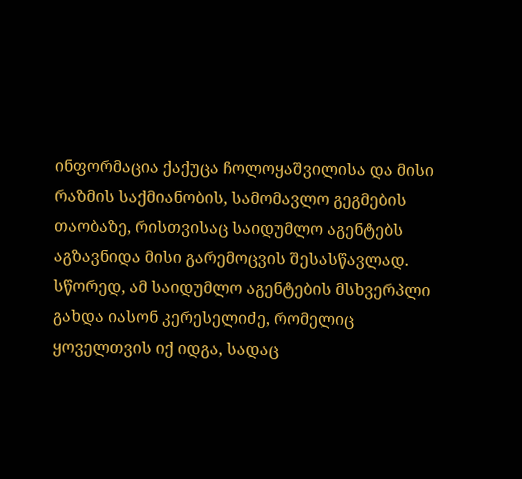ინფორმაცია ქაქუცა ჩოლოყაშვილისა და მისი რაზმის საქმიანობის, სამომავლო გეგმების თაობაზე, რისთვისაც საიდუმლო აგენტებს აგზავნიდა მისი გარემოცვის შესასწავლად. სწორედ, ამ საიდუმლო აგენტების მსხვერპლი გახდა იასონ კერესელიძე, რომელიც ყოველთვის იქ იდგა, სადაც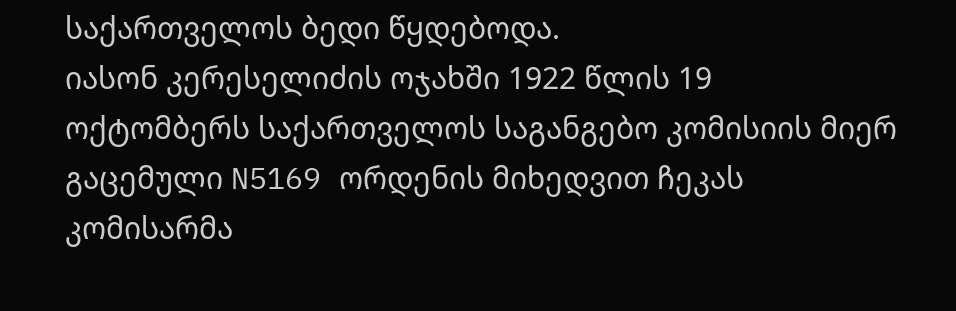საქართველოს ბედი წყდებოდა.
იასონ კერესელიძის ოჯახში 1922 წლის 19 ოქტომბერს საქართველოს საგანგებო კომისიის მიერ გაცემული N5169 ორდენის მიხედვით ჩეკას კომისარმა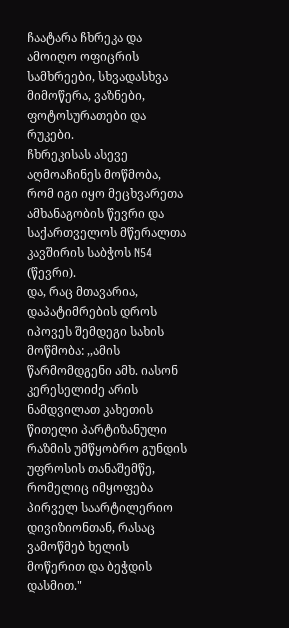ჩაატარა ჩხრეკა და ამოიღო ოფიცრის სამხრეები, სხვადასხვა მიმოწერა, ვაზნები, ფოტოსურათები და რუკები.
ჩხრეკისას ასევე აღმოაჩინეს მოწმობა, რომ იგი იყო მეცხვარეთა ამხანაგობის წევრი და საქართველოს მწერალთა კავშირის საბჭოს N54 (წევრი).
და, რაც მთავარია, დაპატიმრების დროს იპოვეს შემდეგი სახის მოწმობა: ,,ამის წარმომდგენი ამხ. იასონ კერესელიძე არის ნამდვილათ კახეთის წითელი პარტიზანული რაზმის უმწყობრო გუნდის უფროსის თანაშემწე, რომელიც იმყოფება პირველ საარტილერიო დივიზიონთან, რასაც ვამოწმებ ხელის მოწერით და ბეჭდის დასმით."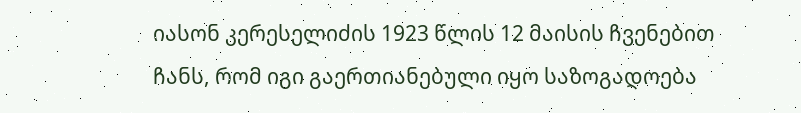იასონ კერესელიძის 1923 წლის 12 მაისის ჩვენებით ჩანს, რომ იგი გაერთიანებული იყო საზოგადოება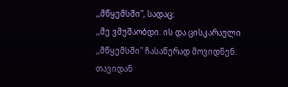,,მწყემსში", სადაც:
,,მე ვმუშაობდი. ის და ცისკარაული ,,მწყემსში" ჩასაწერად მოვიდნენ. თავიდან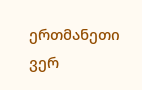ერთმანეთი ვერ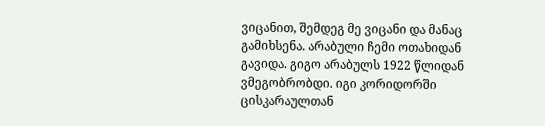ვიცანით, შემდეგ მე ვიცანი და მანაც გამიხსენა. არაბული ჩემი ოთახიდან გავიდა. გიგო არაბულს 1922 წლიდან ვმეგობრობდი. იგი კორიდორში ცისკარაულთან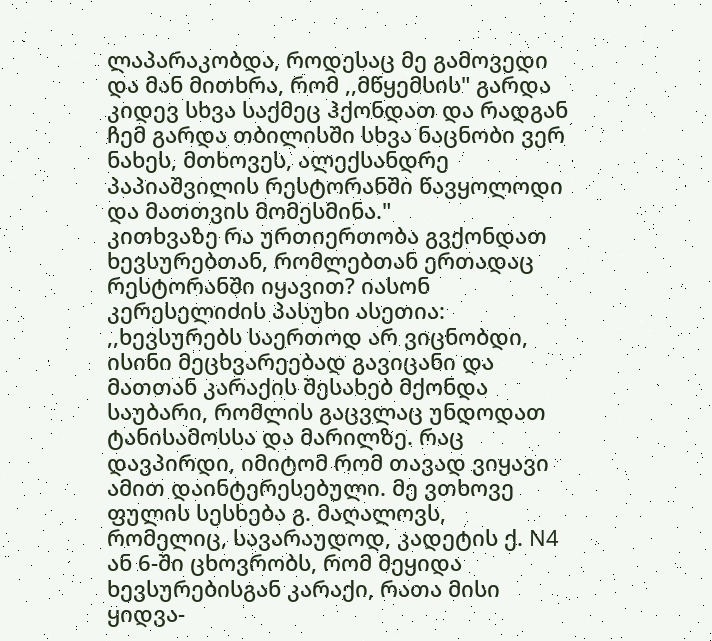ლაპარაკობდა, როდესაც მე გამოვედი და მან მითხრა, რომ ,,მწყემსის" გარდა კიდევ სხვა საქმეც ჰქონდათ და რადგან ჩემ გარდა თბილისში სხვა ნაცნობი ვერ ნახეს, მთხოვეს, ალექსანდრე პაპიაშვილის რესტორანში წავყოლოდი და მათთვის მომესმინა."
კითხვაზე რა ურთიერთობა გვქონდათ ხევსურებთან, რომლებთან ერთადაც რესტორანში იყავით? იასონ კერესელიძის პასუხი ასეთია:
,,ხევსურებს საერთოდ არ ვიცნობდი, ისინი მეცხვარეებად გავიცანი და მათთან კარაქის შესახებ მქონდა საუბარი, რომლის გაცვლაც უნდოდათ ტანისამოსსა და მარილზე. რაც დავპირდი, იმიტომ რომ თავად ვიყავი ამით დაინტერესებული. მე ვთხოვე ფულის სესხება გ. მაღალოვს, რომელიც, სავარაუდოდ, კადეტის ქ. N4 ან 6-ში ცხოვრობს, რომ მეყიდა ხევსურებისგან კარაქი, რათა მისი ყიდვა-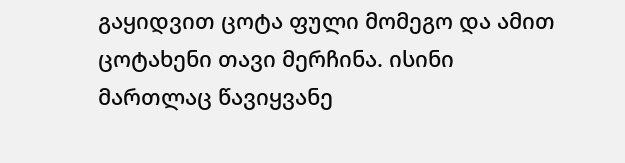გაყიდვით ცოტა ფული მომეგო და ამით ცოტახენი თავი მერჩინა. ისინი მართლაც წავიყვანე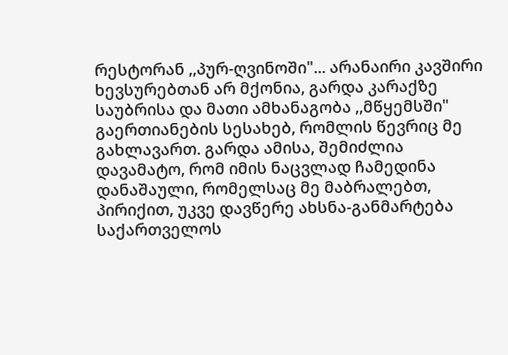რესტორან ,,პურ-ღვინოში"... არანაირი კავშირი ხევსურებთან არ მქონია, გარდა კარაქზე საუბრისა და მათი ამხანაგობა ,,მწყემსში" გაერთიანების სესახებ, რომლის წევრიც მე გახლავართ. გარდა ამისა, შემიძლია დავამატო, რომ იმის ნაცვლად ჩამედინა დანაშაული, რომელსაც მე მაბრალებთ, პირიქით, უკვე დავწერე ახსნა-განმარტება საქართველოს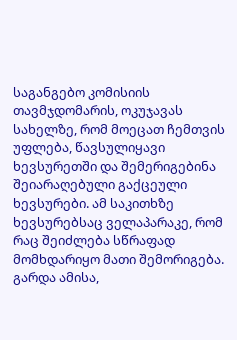საგანგებო კომისიის თავმჯდომარის, ოკუჯავას სახელზე, რომ მოეცათ ჩემთვის უფლება, წავსულიყავი ხევსურეთში და შემერიგებინა შეიარაღებული გაქცეული ხევსურები. ამ საკითხზე ხევსურებსაც ველაპარაკე, რომ რაც შეიძლება სწრაფად მომხდარიყო მათი შემორიგება. გარდა ამისა,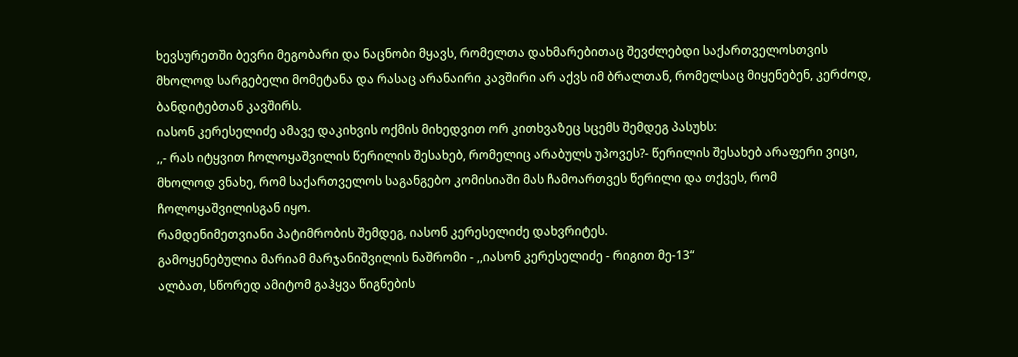ხევსურეთში ბევრი მეგობარი და ნაცნობი მყავს, რომელთა დახმარებითაც შევძლებდი საქართველოსთვის მხოლოდ სარგებელი მომეტანა და რასაც არანაირი კავშირი არ აქვს იმ ბრალთან, რომელსაც მიყენებენ, კერძოდ, ბანდიტებთან კავშირს.
იასონ კერესელიძე ამავე დაკიხვის ოქმის მიხედვით ორ კითხვაზეც სცემს შემდეგ პასუხს:
,,- რას იტყვით ჩოლოყაშვილის წერილის შესახებ, რომელიც არაბულს უპოვეს?- წერილის შესახებ არაფერი ვიცი, მხოლოდ ვნახე, რომ საქართველოს საგანგებო კომისიაში მას ჩამოართვეს წერილი და თქვეს, რომ ჩოლოყაშვილისგან იყო.
რამდენიმეთვიანი პატიმრობის შემდეგ, იასონ კერესელიძე დახვრიტეს.
გამოყენებულია მარიამ მარჯანიშვილის ნაშრომი - ,,იასონ კერესელიძე - რიგით მე-13“
ალბათ, სწორედ ამიტომ გაჰყვა წიგნების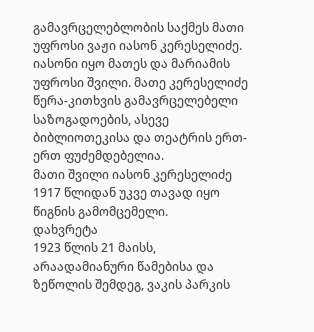გამავრცელებლობის საქმეს მათი უფროსი ვაჟი იასონ კერესელიძე.
იასონი იყო მათეს და მარიამის უფროსი შვილი. მათე კერესელიძე წერა-კითხვის გამავრცელებელი საზოგადოების, ასევე ბიბლიოთეკისა და თეატრის ერთ-ერთ ფუძემდებელია.
მათი შვილი იასონ კერესელიძე 1917 წლიდან უკვე თავად იყო წიგნის გამომცემელი.
დახვრეტა
1923 წლის 21 მაისს, არაადამიანური წამებისა და ზეწოლის შემდეგ, ვაკის პარკის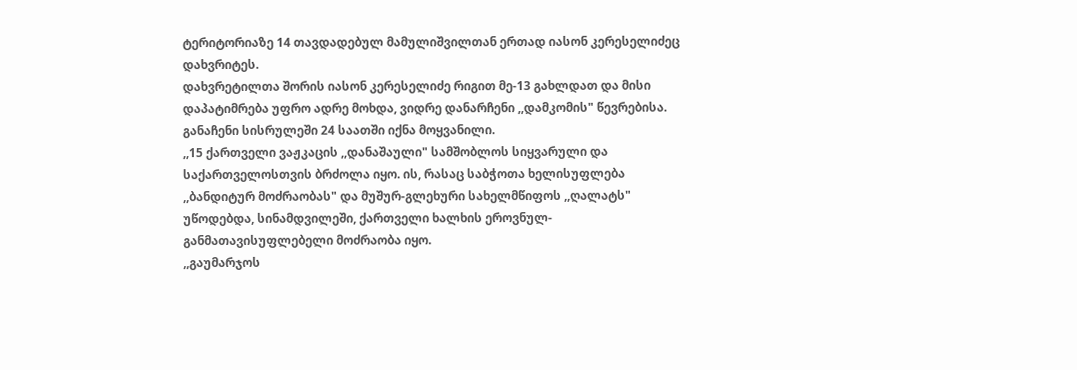ტერიტორიაზე 14 თავდადებულ მამულიშვილთან ერთად იასონ კერესელიძეც დახვრიტეს.
დახვრეტილთა შორის იასონ კერესელიძე რიგით მე-13 გახლდათ და მისი დაპატიმრება უფრო ადრე მოხდა, ვიდრე დანარჩენი ,,დამკომის" წევრებისა.
განაჩენი სისრულეში 24 საათში იქნა მოყვანილი.
,,15 ქართველი ვაჟკაცის ,,დანაშაული" სამშობლოს სიყვარული და საქართველოსთვის ბრძოლა იყო. ის, რასაც საბჭოთა ხელისუფლება ,,ბანდიტურ მოძრაობას" და მუშურ-გლეხური სახელმწიფოს ,,ღალატს" უწოდებდა, სინამდვილეში, ქართველი ხალხის ეროვნულ-განმათავისუფლებელი მოძრაობა იყო.
,,გაუმარჯოს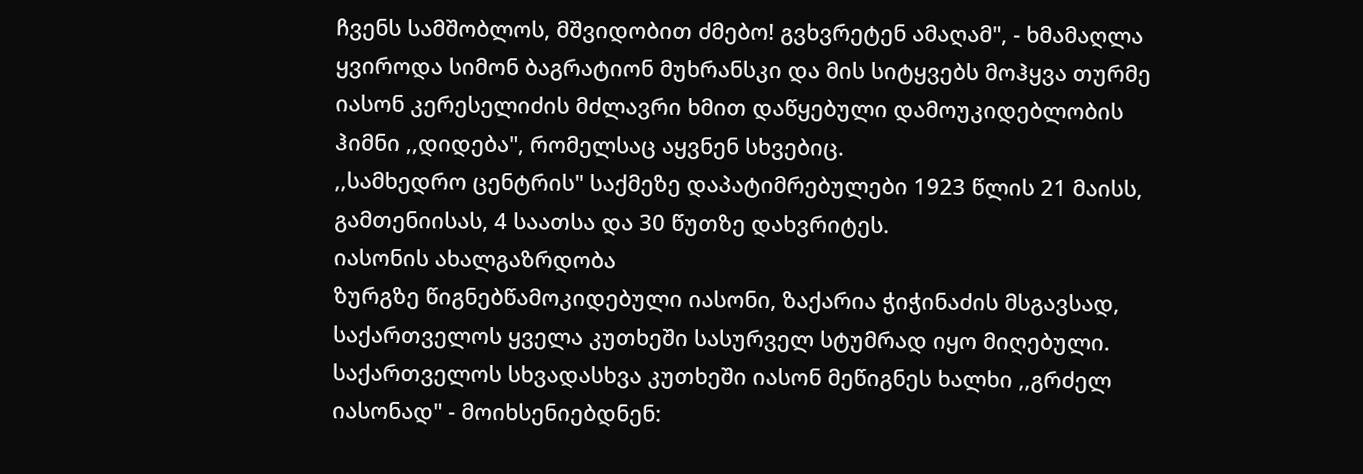ჩვენს სამშობლოს, მშვიდობით ძმებო! გვხვრეტენ ამაღამ", - ხმამაღლა ყვიროდა სიმონ ბაგრატიონ მუხრანსკი და მის სიტყვებს მოჰყვა თურმე იასონ კერესელიძის მძლავრი ხმით დაწყებული დამოუკიდებლობის ჰიმნი ,,დიდება", რომელსაც აყვნენ სხვებიც.
,,სამხედრო ცენტრის" საქმეზე დაპატიმრებულები 1923 წლის 21 მაისს, გამთენიისას, 4 საათსა და 30 წუთზე დახვრიტეს.
იასონის ახალგაზრდობა
ზურგზე წიგნებწამოკიდებული იასონი, ზაქარია ჭიჭინაძის მსგავსად, საქართველოს ყველა კუთხეში სასურველ სტუმრად იყო მიღებული. საქართველოს სხვადასხვა კუთხეში იასონ მეწიგნეს ხალხი ,,გრძელ იასონად" - მოიხსენიებდნენ: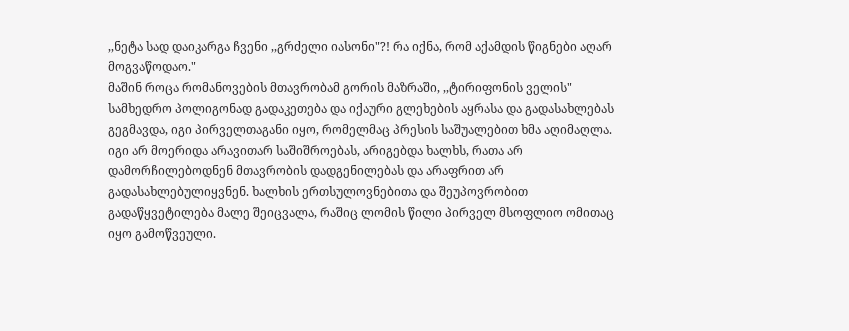,,ნეტა სად დაიკარგა ჩვენი ,,გრძელი იასონი"?! რა იქნა, რომ აქამდის წიგნები აღარ მოგვაწოდაო."
მაშინ როცა რომანოვების მთავრობამ გორის მაზრაში, ,,ტირიფონის ველის" სამხედრო პოლიგონად გადაკეთება და იქაური გლეხების აყრასა და გადასახლებას გეგმავდა, იგი პირველთაგანი იყო, რომელმაც პრესის საშუალებით ხმა აღიმაღლა.
იგი არ მოერიდა არავითარ საშიშროებას, არიგებდა ხალხს, რათა არ დამორჩილებოდნენ მთავრობის დადგენილებას და არაფრით არ გადასახლებულიყვნენ. ხალხის ერთსულოვნებითა და შეუპოვრობით გადაწყვეტილება მალე შეიცვალა, რაშიც ლომის წილი პირველ მსოფლიო ომითაც იყო გამოწვეული.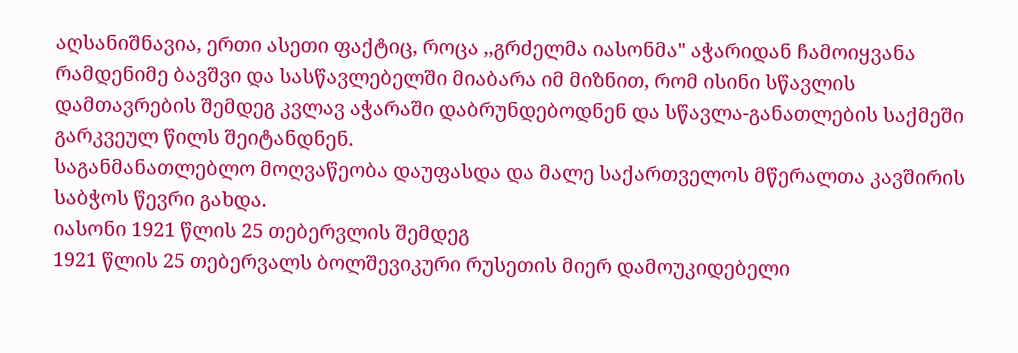აღსანიშნავია, ერთი ასეთი ფაქტიც, როცა ,,გრძელმა იასონმა" აჭარიდან ჩამოიყვანა რამდენიმე ბავშვი და სასწავლებელში მიაბარა იმ მიზნით, რომ ისინი სწავლის დამთავრების შემდეგ კვლავ აჭარაში დაბრუნდებოდნენ და სწავლა-განათლების საქმეში გარკვეულ წილს შეიტანდნენ.
საგანმანათლებლო მოღვაწეობა დაუფასდა და მალე საქართველოს მწერალთა კავშირის საბჭოს წევრი გახდა.
იასონი 1921 წლის 25 თებერვლის შემდეგ
1921 წლის 25 თებერვალს ბოლშევიკური რუსეთის მიერ დამოუკიდებელი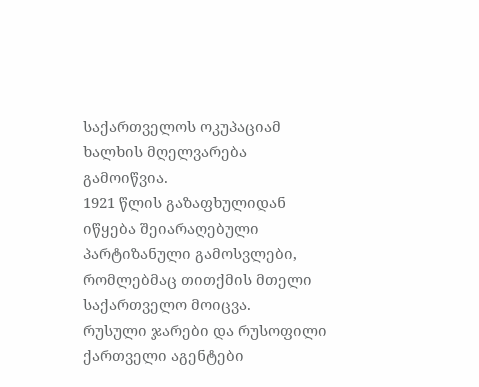საქართველოს ოკუპაციამ ხალხის მღელვარება გამოიწვია.
1921 წლის გაზაფხულიდან იწყება შეიარაღებული პარტიზანული გამოსვლები, რომლებმაც თითქმის მთელი საქართველო მოიცვა.
რუსული ჯარები და რუსოფილი ქართველი აგენტები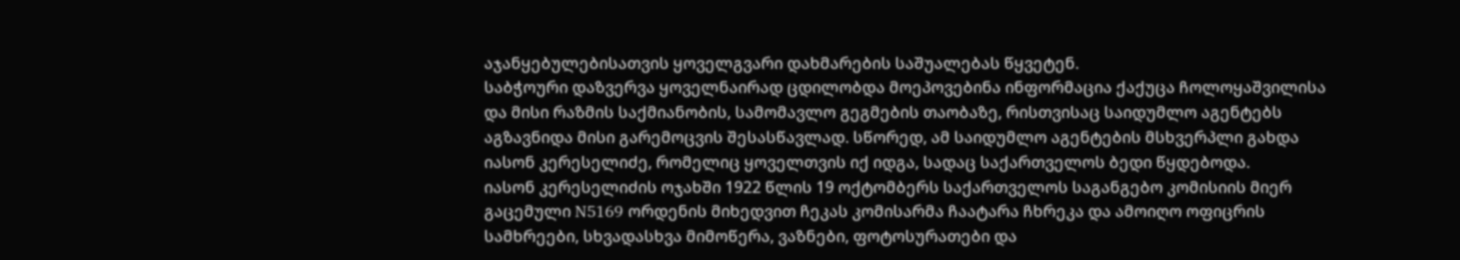აჯანყებულებისათვის ყოველგვარი დახმარების საშუალებას წყვეტენ.
საბჭოური დაზვერვა ყოველნაირად ცდილობდა მოეპოვებინა ინფორმაცია ქაქუცა ჩოლოყაშვილისა და მისი რაზმის საქმიანობის, სამომავლო გეგმების თაობაზე, რისთვისაც საიდუმლო აგენტებს აგზავნიდა მისი გარემოცვის შესასწავლად. სწორედ, ამ საიდუმლო აგენტების მსხვერპლი გახდა იასონ კერესელიძე, რომელიც ყოველთვის იქ იდგა, სადაც საქართველოს ბედი წყდებოდა.
იასონ კერესელიძის ოჯახში 1922 წლის 19 ოქტომბერს საქართველოს საგანგებო კომისიის მიერ გაცემული N5169 ორდენის მიხედვით ჩეკას კომისარმა ჩაატარა ჩხრეკა და ამოიღო ოფიცრის სამხრეები, სხვადასხვა მიმოწერა, ვაზნები, ფოტოსურათები და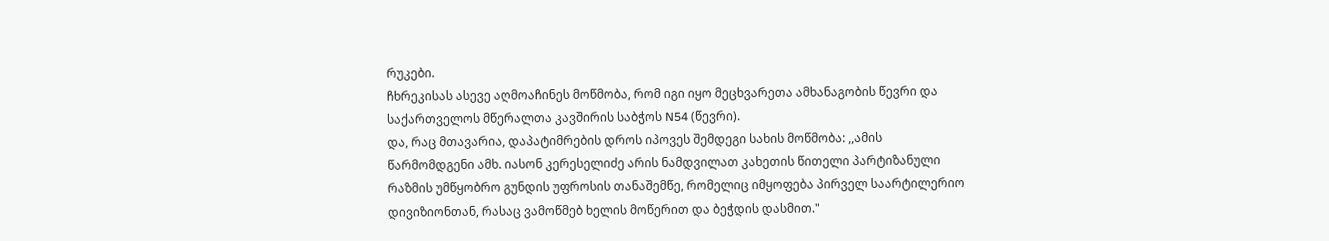რუკები.
ჩხრეკისას ასევე აღმოაჩინეს მოწმობა, რომ იგი იყო მეცხვარეთა ამხანაგობის წევრი და საქართველოს მწერალთა კავშირის საბჭოს N54 (წევრი).
და, რაც მთავარია, დაპატიმრების დროს იპოვეს შემდეგი სახის მოწმობა: ,,ამის წარმომდგენი ამხ. იასონ კერესელიძე არის ნამდვილათ კახეთის წითელი პარტიზანული რაზმის უმწყობრო გუნდის უფროსის თანაშემწე, რომელიც იმყოფება პირველ საარტილერიო დივიზიონთან, რასაც ვამოწმებ ხელის მოწერით და ბეჭდის დასმით."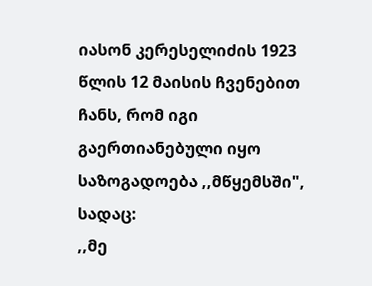იასონ კერესელიძის 1923 წლის 12 მაისის ჩვენებით ჩანს, რომ იგი გაერთიანებული იყო საზოგადოება ,,მწყემსში", სადაც:
,,მე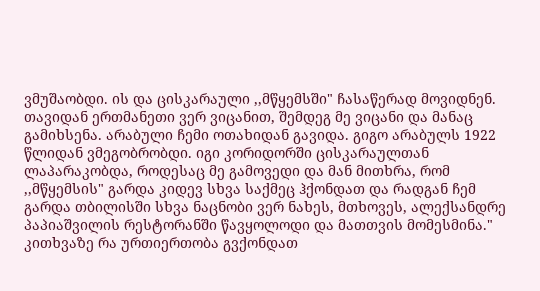ვმუშაობდი. ის და ცისკარაული ,,მწყემსში" ჩასაწერად მოვიდნენ. თავიდან ერთმანეთი ვერ ვიცანით, შემდეგ მე ვიცანი და მანაც გამიხსენა. არაბული ჩემი ოთახიდან გავიდა. გიგო არაბულს 1922 წლიდან ვმეგობრობდი. იგი კორიდორში ცისკარაულთან ლაპარაკობდა, როდესაც მე გამოვედი და მან მითხრა, რომ ,,მწყემსის" გარდა კიდევ სხვა საქმეც ჰქონდათ და რადგან ჩემ გარდა თბილისში სხვა ნაცნობი ვერ ნახეს, მთხოვეს, ალექსანდრე პაპიაშვილის რესტორანში წავყოლოდი და მათთვის მომესმინა."
კითხვაზე რა ურთიერთობა გვქონდათ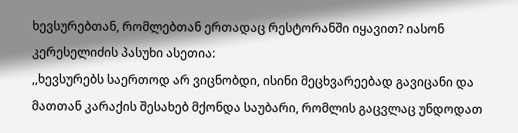ხევსურებთან, რომლებთან ერთადაც რესტორანში იყავით? იასონ კერესელიძის პასუხი ასეთია:
,,ხევსურებს საერთოდ არ ვიცნობდი, ისინი მეცხვარეებად გავიცანი და მათთან კარაქის შესახებ მქონდა საუბარი, რომლის გაცვლაც უნდოდათ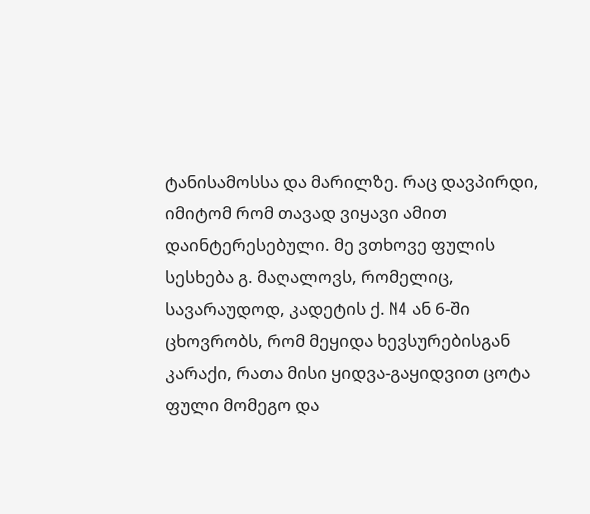ტანისამოსსა და მარილზე. რაც დავპირდი, იმიტომ რომ თავად ვიყავი ამით დაინტერესებული. მე ვთხოვე ფულის სესხება გ. მაღალოვს, რომელიც, სავარაუდოდ, კადეტის ქ. N4 ან 6-ში ცხოვრობს, რომ მეყიდა ხევსურებისგან კარაქი, რათა მისი ყიდვა-გაყიდვით ცოტა ფული მომეგო და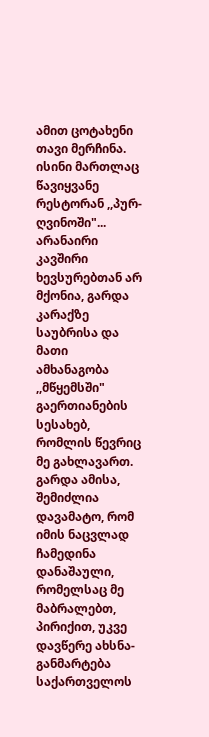ამით ცოტახენი თავი მერჩინა. ისინი მართლაც წავიყვანე რესტორან ,,პურ-ღვინოში"... არანაირი კავშირი ხევსურებთან არ მქონია, გარდა კარაქზე საუბრისა და მათი ამხანაგობა ,,მწყემსში" გაერთიანების სესახებ, რომლის წევრიც მე გახლავართ. გარდა ამისა, შემიძლია დავამატო, რომ იმის ნაცვლად ჩამედინა დანაშაული, რომელსაც მე მაბრალებთ, პირიქით, უკვე დავწერე ახსნა-განმარტება საქართველოს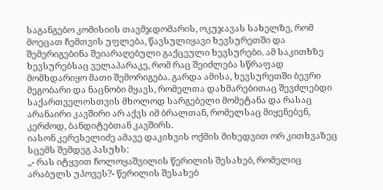საგანგებო კომისიის თავმჯდომარის, ოკუჯავას სახელზე, რომ მოეცათ ჩემთვის უფლება, წავსულიყავი ხევსურეთში და შემერიგებინა შეიარაღებული გაქცეული ხევსურები. ამ საკითხზე ხევსურებსაც ველაპარაკე, რომ რაც შეიძლება სწრაფად მომხდარიყო მათი შემორიგება. გარდა ამისა, ხევსურეთში ბევრი მეგობარი და ნაცნობი მყავს, რომელთა დახმარებითაც შევძლებდი საქართველოსთვის მხოლოდ სარგებელი მომეტანა და რასაც არანაირი კავშირი არ აქვს იმ ბრალთან, რომელსაც მიყენებენ, კერძოდ, ბანდიტებთან კავშირს.
იასონ კერესელიძე ამავე დაკიხვის ოქმის მიხედვით ორ კითხვაზეც სცემს შემდეგ პასუხს:
,,- რას იტყვით ჩოლოყაშვილის წერილის შესახებ, რომელიც არაბულს უპოვეს?- წერილის შესახებ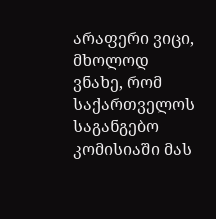არაფერი ვიცი, მხოლოდ ვნახე, რომ საქართველოს საგანგებო კომისიაში მას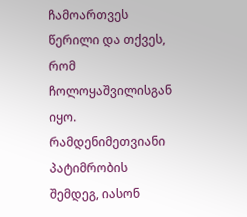ჩამოართვეს წერილი და თქვეს, რომ ჩოლოყაშვილისგან იყო.
რამდენიმეთვიანი პატიმრობის შემდეგ, იასონ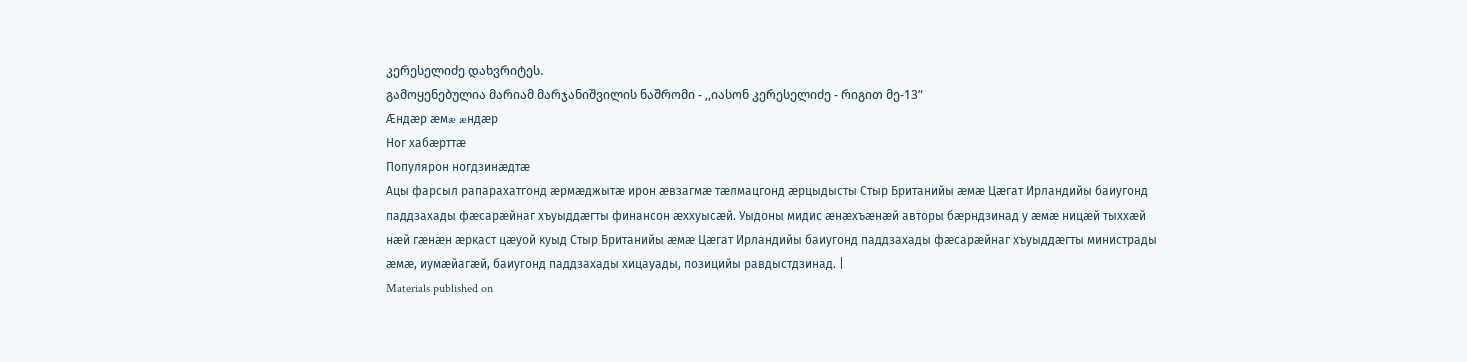კერესელიძე დახვრიტეს.
გამოყენებულია მარიამ მარჯანიშვილის ნაშრომი - ,,იასონ კერესელიძე - რიგით მე-13“
Æндæр æмæ æндæр
Ног хабæрттæ
Популярон ногдзинæдтæ
Ацы фарсыл рапарахатгонд æрмæджытæ ирон æвзагмæ тæлмацгонд æрцыдысты Стыр Британийы æмæ Цæгат Ирландийы баиугонд паддзахады фæсарæйнаг хъуыддæгты финансон æххуысæй. Уыдоны мидис æнæхъæнæй авторы бæрндзинад у æмæ ницæй тыххæй нæй гæнæн æркаст цæуой куыд Стыр Британийы æмæ Цæгат Ирландийы баиугонд паддзахады фæсарæйнаг хъуыддæгты министрады æмæ, иумæйагæй, баиугонд паддзахады хицауады, позицийы равдыстдзинад. |
Materials published on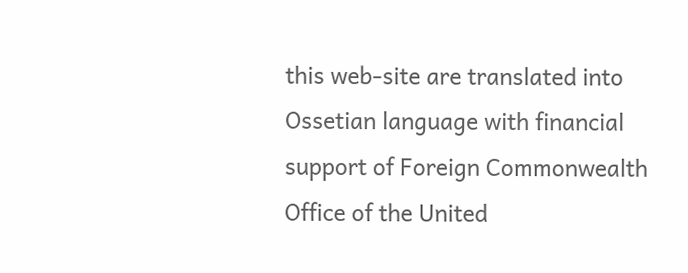this web-site are translated into Ossetian language with financial support of Foreign Commonwealth Office of the United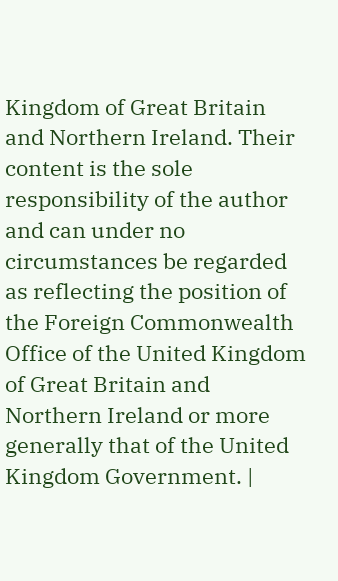Kingdom of Great Britain and Northern Ireland. Their content is the sole responsibility of the author and can under no circumstances be regarded as reflecting the position of the Foreign Commonwealth Office of the United Kingdom of Great Britain and Northern Ireland or more generally that of the United Kingdom Government. |